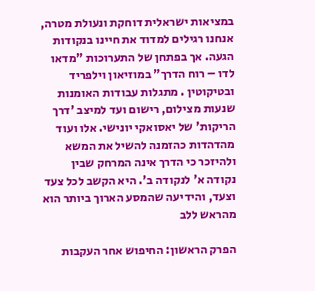במציאות ישראלית דוחקת ונעולת מטרה, אנחנו רגילים למדוד את חיינו בנקודות הגעה. אך בפתחן של התערוכות "מדאו לדו – רוח הדרך" במוזיאון וילפריד ובטיקוטין . מתגלות עבודות האומנות שנעות מצילום, רישום ועד למיצב 'דרך הריקות' של יאסואקי יונישי. אלו ועוד מהדהדות כהזמנה להשיל את המשא ולהיזכר כי הדרך אינה המרחק שבין נקודה א' לנקודה ב'. היא הקשב לכל צעד וצעד, והידיעה שהמסע הארוך ביותר הוא מהראש ללב

הפרק הראשון: החיפוש אחר העקבות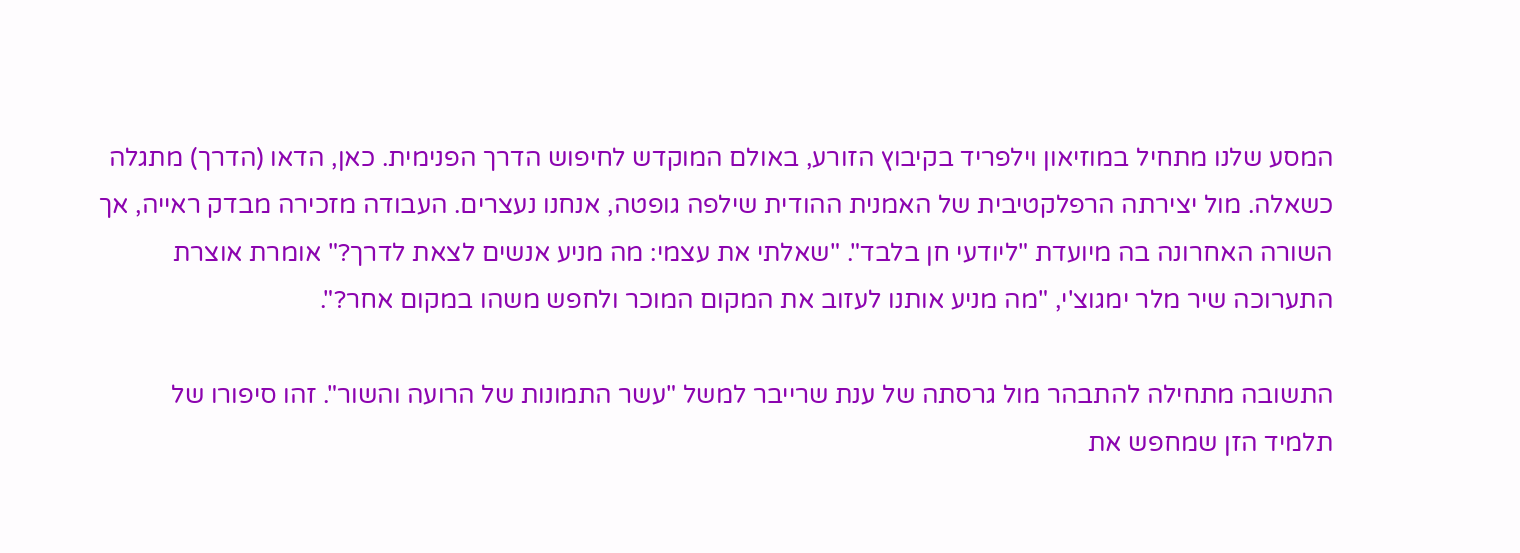המסע שלנו מתחיל במוזיאון וילפריד בקיבוץ הזורע, באולם המוקדש לחיפוש הדרך הפנימית. כאן, הדאו (הדרך) מתגלה כשאלה. מול יצירתה הרפלקטיבית של האמנית ההודית שילפה גופטה, אנחנו נעצרים. העבודה מזכירה מבדק ראייה, אך השורה האחרונה בה מיועדת "ליודעי חן בלבד". "שאלתי את עצמי: מה מניע אנשים לצאת לדרך?" אומרת אוצרת התערוכה שיר מלר ימגוצ'י, "מה מניע אותנו לעזוב את המקום המוכר ולחפש משהו במקום אחר?".

התשובה מתחילה להתבהר מול גרסתה של ענת שרייבר למשל "עשר התמונות של הרועה והשור". זהו סיפורו של תלמיד הזן שמחפש את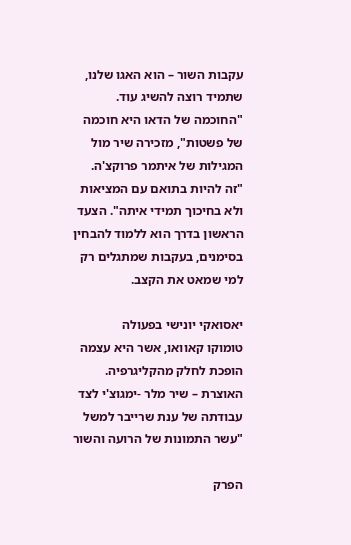עקבות השור – הוא האגו שלנו, שתמיד רוצה להשיג עוד. "החוכמה של הדאו היא חוכמה של פשטות", מזכירה שיר מול המגילות של איתמר פרוקצ'ה. "זה להיות בתואם עם המציאות ולא בחיכוך תמידי איתה". הצעד הראשון בדרך הוא ללמוד להבחין בסימנים, בעקבות שמתגלים רק למי שמאט את הקצב.

יאסואקי יונישי בפעולה
טומוקו קאוואו, אשר היא עצמה הופכת לחלק מהקליגרפיה.
האוצרת – שיר מלר -ימגוצ'י לצד עבודתה של ענת שרייבר למשל "עשר התמונות של הרועה והשור

הפרק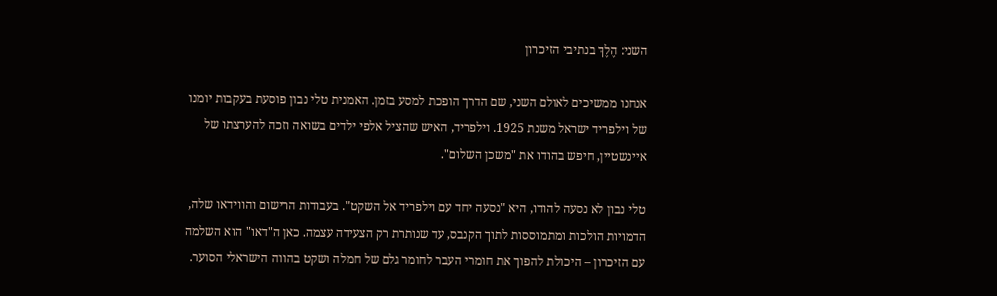השני: הֶלֶךְ בנתיבי הזיכרון

אנחנו ממשיכים לאולם השני, שם הדרך הופכת למסע בזמן. האמנית טלי נבון פוסעת בעקבות יומנו של וילפריד ישראל משנת 1925. וילפריד, האיש שהציל אלפי ילדים בשואה וזכה להערצתו של איינשטיין, חיפש בהודו את "משכן השלום".

טלי נבון לא נסעה להודו, היא "נסעה יחד עם וילפריד אל השקט". בעבודות הרישום והווידאו שלה, הדמויות הולכות ומתמוססות לתוך הקנבס, עד שנותרת רק הצעידה עצמה. כאן ה"דאו" הוא השלמה עם הזיכרון – היכולת להפוך את חומרי העבר לחומר גלם של חמלה ושקט בהווה הישראלי הסוער.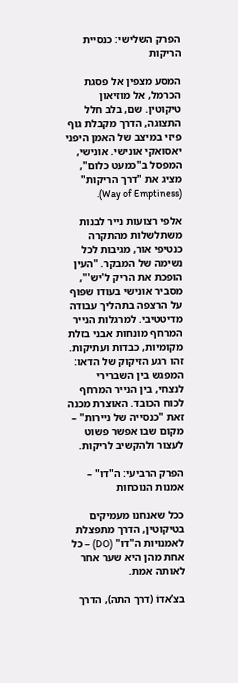הפרק השלישי: כנסיית הריקות

המסע מצפין אל פסגת הכרמל, אל מוזיאון טיקוטין. שם, בלב חלל התצוגה, הדרך מקבלת גוף פיזי במיצב של האמן היפני יאסואקי אונישי. אונישי, המפסל ב"כמעט כלום", מציג את "דרך הריקות" (Way of Emptiness).

אלפי רצועות נייר לבנות משתלשלות מהתקרה כנטיפי אור, מגיבות לכל נשימה של המבקר. "העין הופכת את הריק ל'יש'", מסביר אונישי בעודו שפוף על הרצפה בתהליך עבודה מדיטטיבי. למרגלות הנייר המרחף מונחות אבני בזלת מקומיות, כבדות ועתיקות. זהו רגע הזיקוק של הדאו: המפגש בין השברירי לנצחי, בין הנייר המרחף לכוח הכובד. האוצרת מכנה זאת "כנסייה של ניירות" – מקום שבו אפשר פשוט לעצור ולהקשיב לריקות.

הפרק הרביעי: ה"דו" – אמנות הנוכחות

ככל שאנחנו מעמיקים בטיקוטין, הדרך מתפצלת לאמנויות ה"דו" (DO) – כל אחת מהן היא שער אחר לאותה אמת.

בצ’אדוֹ (דרך התה), הדרך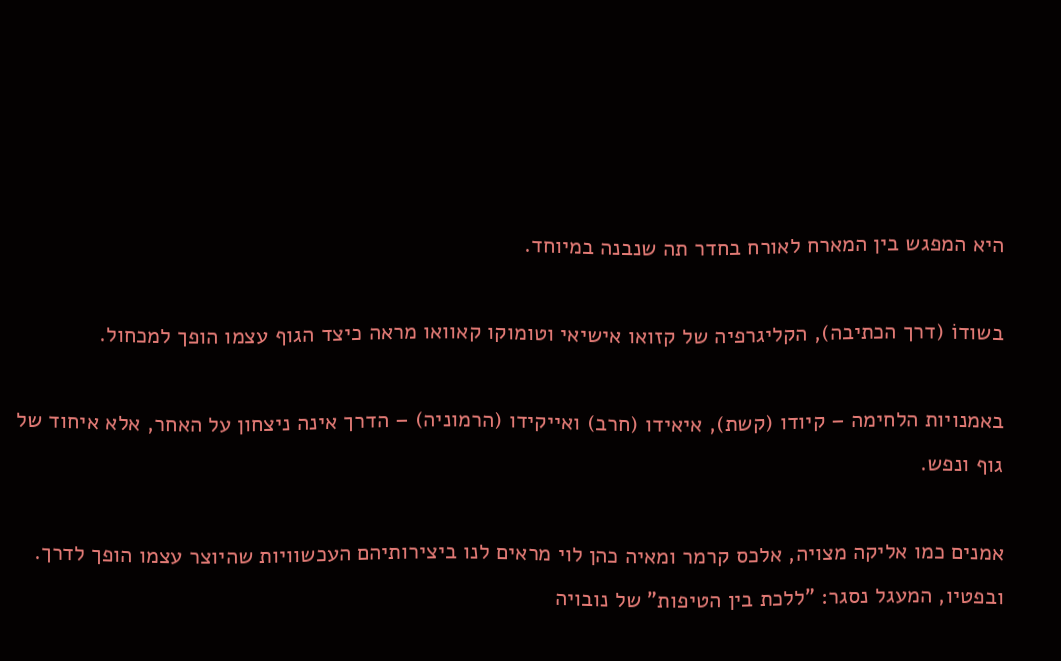היא המפגש בין המארח לאורח בחדר תה שנבנה במיוחד.

בשודוֹ (דרך הכתיבה), הקליגרפיה של קזואו אישיאי וטומוקו קאוואו מראה כיצד הגוף עצמו הופך למכחול.

באמנויות הלחימה – קיודו (קשת), איאידו (חרב) ואייקידו (הרמוניה) – הדרך אינה ניצחון על האחר, אלא איחוד של גוף ונפש.

אמנים כמו אליקה מצויה, אלכס קרמר ומאיה כהן לוי מראים לנו ביצירותיהם העכשוויות שהיוצר עצמו הופך לדרך. ובפטיו, המעגל נסגר: "ללכת בין הטיפות" של נובויה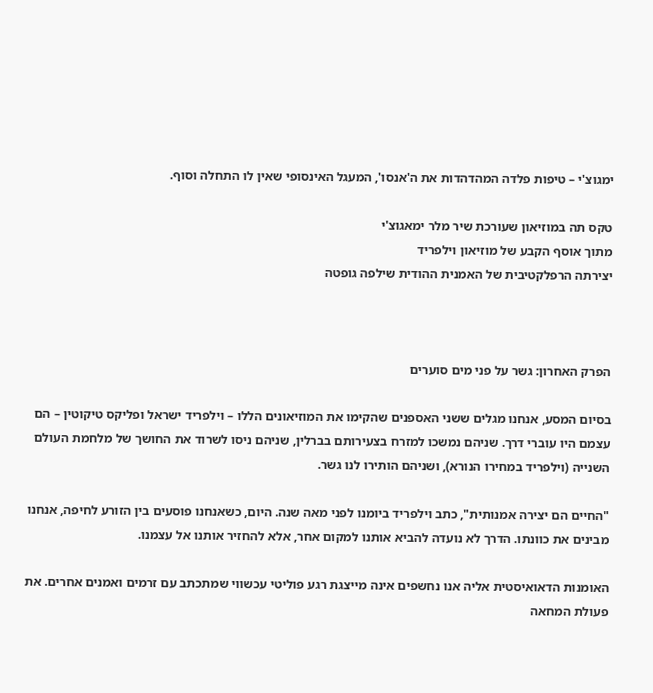ימגוצ'י – טיפות פלדה המהדהדות את ה'אנסו', המעגל האינסופי שאין לו התחלה וסוף.

טקס תה במוזיאון שעורכת שיר מלר ימאגוצ'י
מתוך אוסף הקבע של מוזיאון וילפריד
יצירתה הרפלקטיבית של האמנית ההודית שילפה גופטה



הפרק האחרון: גשר על פני מים סוערים

בסיום המסע, אנחנו מגלים ששני האספנים שהקימו את המוזיאונים הללו – וילפריד ישראל ופליקס טיקוטין – הם עצמם היו עוברי דרך. שניהם נמשכו למזרח בצעירותם בברלין, שניהם ניסו לשרוד את החושך של מלחמת העולם השנייה (וילפריד במחירו הנורא), ושניהם הותירו לנו גשר.

"החיים הם יצירה אמנותית", כתב וילפריד ביומנו לפני מאה שנה. היום, כשאנחנו פוסעים בין הזורע לחיפה, אנחנו מבינים את כוונתו. הדרך לא נועדה להביא אותנו למקום אחר, אלא להחזיר אותנו אל עצמנו.

האומנות הדאואיסטית אליה אנו נחשפים אינה מייצגת רגע פוליטי עכשווי שמתכתב עם זרמים ואמנים אחרים. את פעולת המחאה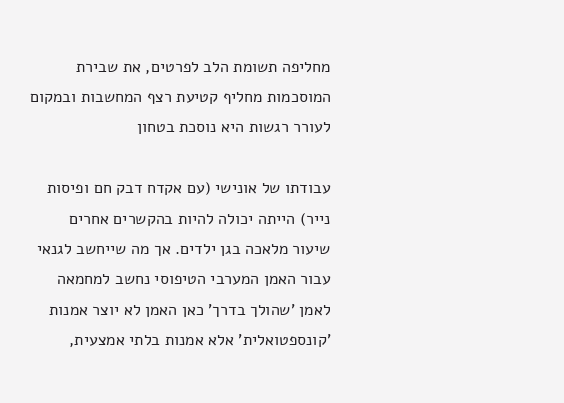מחליפה תשומת הלב לפרטים, את שבירת המוסכמות מחליף קטיעת רצף המחשבות ובמקום לעורר רגשות היא נוסכת בטחון

עבודתו של אונישי (עם אקדח דבק חם ופיסות נייר) הייתה יכולה להיות בהקשרים אחרים שיעור מלאכה בגן ילדים. אך מה שייחשב לגנאי עבור האמן המערבי הטיפוסי נחשב למחמאה לאמן 'שהולך בדרך' כאן האמן לא יוצר אמנות 'קונספטואלית' אלא אמנות בלתי אמצעית,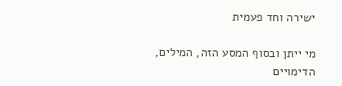ישירה וחד פעמית

מי ייתן ובסוף המסע הזה, המילים, הדימויים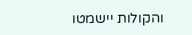והקולות יישמטו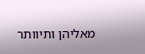מאליהן ותיוותר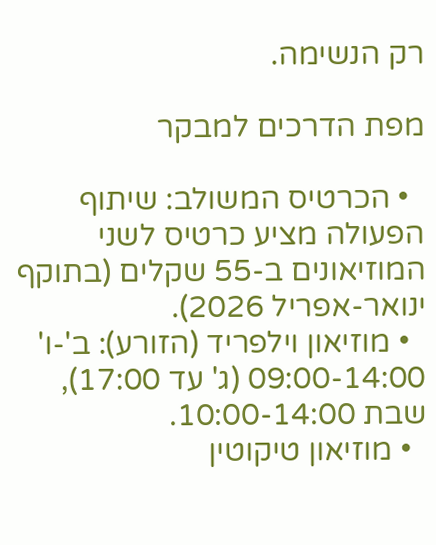רק הנשימה.

מפת הדרכים למבקר

  • הכרטיס המשולב: שיתוף הפעולה מציע כרטיס לשני המוזיאונים ב-55 שקלים (בתוקף ינואר-אפריל 2026).
  • מוזיאון וילפריד (הזורע): ב'-ו' 09:00-14:00 (ג' עד 17:00), שבת 10:00-14:00.
  • מוזיאון טיקוטין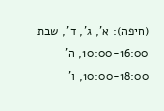(חיפה): א', ג', ד', שבת 10:00-16:00, ה' 10:00-18:00, ו'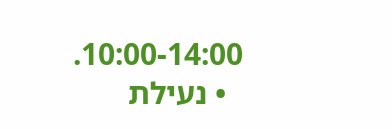10:00-14:00.
  • נעילת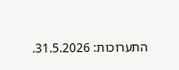התערוכות: 31.5.2026.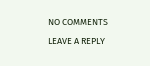NO COMMENTS

LEAVE A REPLY